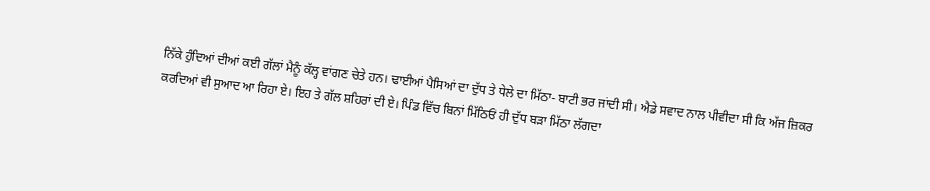ਨਿੱਕੇ ਹੁੰਦਿਆਂ ਦੀਆਂ ਕਈ ਗੱਲਾਂ ਮੈਨੂੰ ਕੱਲ੍ਹ ਵਾਂਗਣ ਚੇਤੇ ਹਨ। ਢਾਈਆਂ ਪੈਸਿਆਂ ਦਾ ਦੁੱਧ ਤੇ ਧੇਲੇ ਦਾ ਮਿੱਠਾ- ਬਾਟੀ ਭਰ ਜਾਂਦੀ ਸੀ। ਐਡੇ ਸਵਾਦ ਨਾਲ ਪੀਵੀਦਾ ਸੀ ਕਿ ਅੱਜ ਜ਼ਿਕਰ ਕਰਦਿਆਂ ਵੀ ਸੁਆਦ ਆ ਰਿਹਾ ਏ। ਇਹ ਤੇ ਗੱਲ ਸ਼ਹਿਰਾਂ ਦੀ ਏ। ਪਿੰਡ ਵਿੱਚ ਬਿਨਾਂ ਮਿੱਠਿਓਂ ਹੀ ਦੁੱਧ ਬੜਾ ਮਿੱਠਾ ਲੱਗਦਾ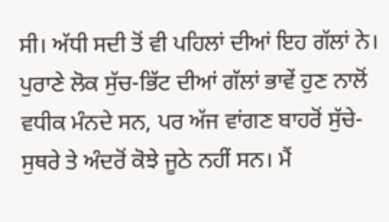ਸੀ। ਅੱਧੀ ਸਦੀ ਤੋਂ ਵੀ ਪਹਿਲਾਂ ਦੀਆਂ ਇਹ ਗੱਲਾਂ ਨੇ। ਪੁਰਾਣੇ ਲੋਕ ਸੁੱਚ-ਭਿੱਟ ਦੀਆਂ ਗੱਲਾਂ ਭਾਵੇਂ ਹੁਣ ਨਾਲੋਂ ਵਧੀਕ ਮੰਨਦੇ ਸਨ, ਪਰ ਅੱਜ ਵਾਂਗਣ ਬਾਹਰੋਂ ਸੁੱਚੇ-ਸੁਥਰੇ ਤੇ ਅੰਦਰੋਂ ਕੋਝੇ ਜੂਠੇ ਨਹੀਂ ਸਨ। ਮੈਂ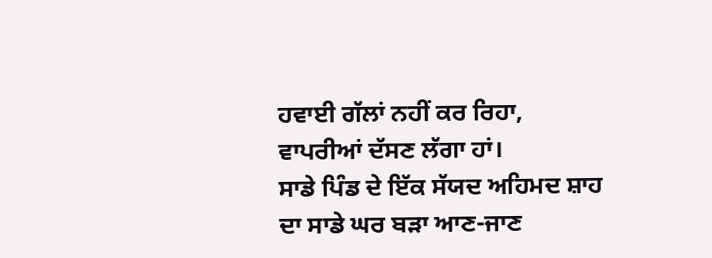ਹਵਾਈ ਗੱਲਾਂ ਨਹੀਂ ਕਰ ਰਿਹਾ, ਵਾਪਰੀਆਂ ਦੱਸਣ ਲੱਗਾ ਹਾਂ।
ਸਾਡੇ ਪਿੰਡ ਦੇ ਇੱਕ ਸੱਯਦ ਅਹਿਮਦ ਸ਼ਾਹ ਦਾ ਸਾਡੇ ਘਰ ਬੜਾ ਆਣ-ਜਾਣ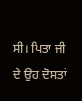ਸੀ। ਪਿਤਾ ਜੀ ਦੇ ਉਹ ਦੋਸਤਾਂ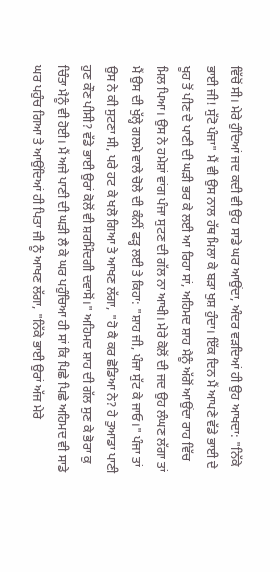ਵਿੱਚੋਂ ਸੀ। ਮੇਰੇ ਹੁੰਦਿਆਂ ਜਦ ਕਦੀ ਵੀ ਉਹ ਸਾਡੇ ਘਰ ਆਉਂਦਾ, ਅੰਦਰ ਵੜਦਿਆਂ ਹੀ ਉਹ ਆਖਦਾ: "ਨਿੱਕੇ ਭਾਈ ਜੀ! ਸੁੱਟੋ ਪੰਜਾ" ਮੈਂ ਵੀ ਉਸ ਨਾਲ ਹੱਥ ਮਿਲਾ ਕੇ ਬੜਾ ਖੁਸ਼ ਹੁੰਦਾ। ਇੱਕ ਦਿਨ ਮੈਂ ਆਪਣੇ ਵੱਡੇ ਭਾਈ ਦੇ ਖੂਹ ਤੋਂ ਪੀਣ ਦੇ ਪਾਣੀ ਦੀ ਘੜੀ ਭਰ ਕੇ ਲਈ ਆ ਰਿਹਾ ਸਾਂ, ਅਹਿਮਦ ਸ਼ਾਹ ਮੈਨੂੰ ਅੱਗੋਂ ਆਉਂਦਾ ਰਾਹ ਵਿੱਚ ਮਿਲ ਪਿਆ। ਉਸ ਨੇ ਹਮੇਸ਼ਾਂ ਵਾਂਗ ਪੰਜਾ ਸੁਟਣ ਦੀ ਗੱਲ ਨਾ ਆਖੀ। ਮੇਰੇ ਕੋਲੋਂ ਦੀ ਜਦ ਉਹ ਲੰਘਣ ਲੱਗਾ ਤਾਂ ਮੈਂ ਉਸ ਦੀ ਖੁੱਲ੍ਹੇ ਗਲਮੇ ਵਾਲੇ ਚੋਲੇ ਦੀ ਕੰਨੀਂ ਫੜ੍ਹ ਲਈ ਤੇ ਕਿਹਾ: "ਸ਼ਾਹ ਜੀ, ਪੰਜਾ ਸੁੱਟ ਕੇ ਜਾਓ।" ਪੰਜਾ ਤਾਂ ਉਸ ਨੇ ਕੀ ਸੁਟਣਾ ਸੀ, ਪਰੇ ਹਟ ਕੇ ਖਲੋ ਗਿਆ ਤੇ ਆਖਣ ਲੱਗਾ, "ਹੋ ਕੈ ਕਰ ਛੋਡਿਆ ਨੇ? ਹੇ ਤੁਆਡਾ ਪਾਣੀ ਹੁਣ ਕੌਣ ਪੀਸੀ? ਵੱਡੇ ਭਾਈ ਉਰਾਂ ਕੋਲੋਂ ਵੀ ਸ਼ਰਮਿੰਦਗੀ ਦਵਾਸੋਂ।" ਅਹਿਮਦ ਸ਼ਾਹ ਦੀ ਗੱਲ ਸੁਣ ਕੇ ਭੋਰਾ ਕੁ ਚਿੰਤਾ ਮੈਨੂੰ ਵੀ ਹੋਈ। ਮੈਂ ਅਜੇ ਪਾਣੀ ਦੀ ਘੜੀ ਲੈ ਕੇ ਘਰ ਪਹੁੰਚਿਆ ਹੀ ਸਾਂ ਕਿ ਪਿਛੇ ਪਿਛੇ ਅਹਿਮਦ ਵੀ ਸਾਡੇ ਘਰ ਪਹੁੰਚ ਗਿਆ ਤੇ ਆਉਂਦਿਆਂ ਹੀ ਪਿਤਾ ਜੀ ਨੂੰ ਆਖਣ ਲੱਗਾ, "ਨਿੱਕੇ ਭਾਈ ਉਰਾਂ ਅੱਜ ਮੇਰੇ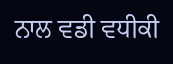ਨਾਲ ਵਡੀ ਵਧੀਕੀ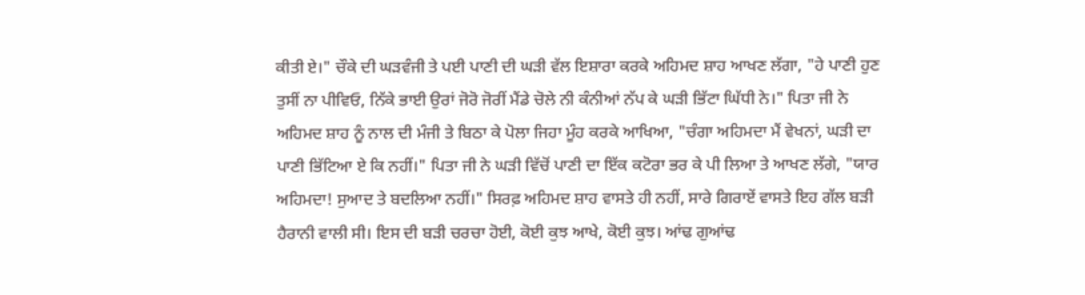ਕੀਤੀ ਏ।" ਚੌਕੇ ਦੀ ਘੜਵੰਜੀ ਤੇ ਪਈ ਪਾਣੀ ਦੀ ਘੜੀ ਵੱਲ ਇਸ਼ਾਰਾ ਕਰਕੇ ਅਹਿਮਦ ਸ਼ਾਹ ਆਖਣ ਲੱਗਾ, "ਹੇ ਪਾਣੀ ਹੁਣ ਤੁਸੀਂ ਨਾ ਪੀਵਿਓ, ਨਿੱਕੇ ਭਾਈ ਉਰਾਂ ਜੋਰੋ ਜੋਰੀਂ ਮੈਂਡੇ ਚੋਲੇ ਨੀ ਕੰਨੀਆਂ ਨੱਪ ਕੇ ਘੜੀ ਭਿੱਟਾ ਘਿੱਧੀ ਨੇ।" ਪਿਤਾ ਜੀ ਨੇ ਅਹਿਮਦ ਸ਼ਾਹ ਨੂੰ ਨਾਲ ਦੀ ਮੰਜੀ ਤੇ ਬਿਠਾ ਕੇ ਪੋਲਾ ਜਿਹਾ ਮੂੰਹ ਕਰਕੇ ਆਖਿਆ, "ਚੰਗਾ ਅਹਿਮਦਾ ਮੈਂ ਵੇਖਨਾਂ, ਘੜੀ ਦਾ ਪਾਣੀ ਭਿੱਟਿਆ ਏ ਕਿ ਨਹੀਂ।" ਪਿਤਾ ਜੀ ਨੇ ਘੜੀ ਵਿੱਚੋਂ ਪਾਣੀ ਦਾ ਇੱਕ ਕਟੋਰਾ ਭਰ ਕੇ ਪੀ ਲਿਆ ਤੇ ਆਖਣ ਲੱਗੇ, "ਯਾਰ ਅਹਿਮਦਾ! ਸੁਆਦ ਤੇ ਬਦਲਿਆ ਨਹੀਂ।" ਸਿਰਫ਼ ਅਹਿਮਦ ਸ਼ਾਹ ਵਾਸਤੇ ਹੀ ਨਹੀਂ, ਸਾਰੇ ਗਿਰਾਏਂ ਵਾਸਤੇ ਇਹ ਗੱਲ ਬੜੀ ਹੈਰਾਨੀ ਵਾਲੀ ਸੀ। ਇਸ ਦੀ ਬੜੀ ਚਰਚਾ ਹੋਈ, ਕੋਈ ਕੁਝ ਆਖੇ, ਕੋਈ ਕੁਝ। ਆਂਢ ਗੁਆਂਢ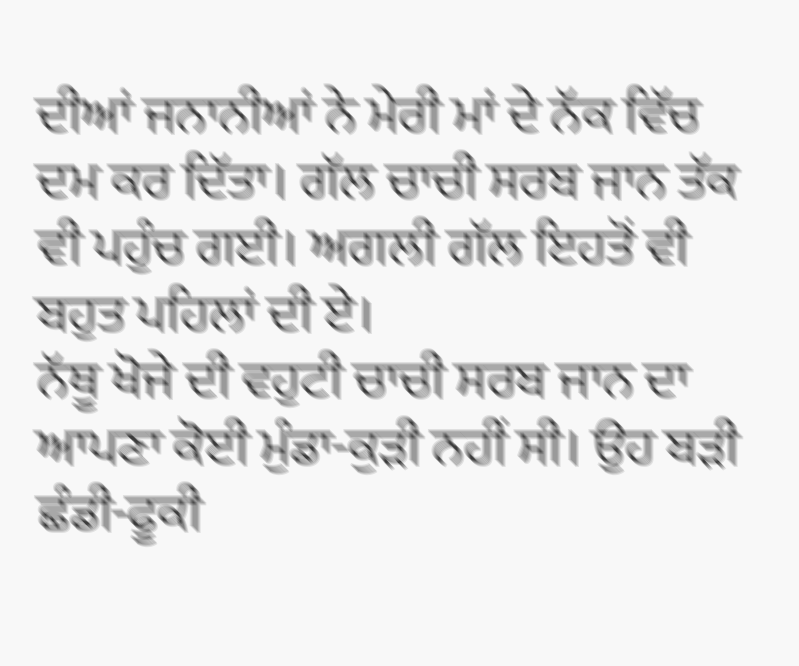ਦੀਆਂ ਜਨਾਨੀਆਂ ਨੇ ਮੇਰੀ ਮਾਂ ਦੇ ਨੱਕ ਵਿੱਚ ਦਮ ਕਰ ਦਿੱਤਾ। ਗੱਲ ਚਾਚੀ ਸਰਬ ਜਾਨ ਤੱਕ ਵੀ ਪਹੁੰਚ ਗਈ। ਅਗਲੀ ਗੱਲ ਇਹਤੋਂ ਵੀ ਬਹੁਤ ਪਹਿਲਾਂ ਦੀ ਏ।
ਨੱਥੂ ਖੋਜੇ ਦੀ ਵਹੁਟੀ ਚਾਚੀ ਸਰਬ ਜਾਨ ਦਾ ਆਪਣਾ ਕੋਈ ਮੁੰਡਾ-ਕੁੜੀ ਨਹੀਂ ਸੀ। ਉਹ ਬੜੀ ਛੰਡੀ-ਫੂਕੀ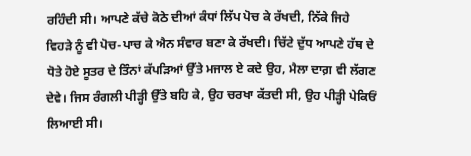ਰਹਿੰਦੀ ਸੀ। ਆਪਣੇ ਕੱਚੇ ਕੋਠੇ ਦੀਆਂ ਕੰਧਾਂ ਲਿੱਪ ਪੋਚ ਕੇ ਰੱਖਦੀ, ਨਿੱਕੇ ਜਿਹੇ ਵਿਹੜੇ ਨੂੰ ਵੀ ਪੋਚ-ਪਾਚ ਕੇ ਐਨ ਸੰਵਾਰ ਬਣਾ ਕੇ ਰੱਖਦੀ। ਚਿੱਟੇ ਦੁੱਧ ਆਪਣੇ ਹੱਥ ਦੇ ਧੋਤੇ ਹੋਏ ਸੂਤਰ ਦੇ ਤਿੰਨਾਂ ਕੱਪੜਿਆਂ ਉੱਤੇ ਮਜਾਲ ਏ ਕਦੇ ਉਹ, ਮੈਲਾ ਦਾਗ਼ ਵੀ ਲੱਗਣ ਦੇਵੇ। ਜਿਸ ਰੰਗਲੀ ਪੀੜ੍ਹੀ ਉੱਤੇ ਬਹਿ ਕੇ, ਉਹ ਚਰਖਾ ਕੱਤਦੀ ਸੀ, ਉਹ ਪੀੜ੍ਹੀ ਪੇਕਿਓਂ ਲਿਆਈ ਸੀ।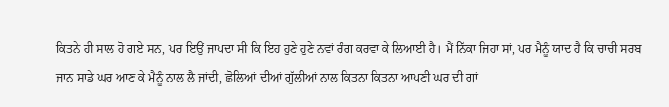ਕਿਤਨੇ ਹੀ ਸਾਲ ਹੋ ਗਏ ਸਨ, ਪਰ ਇਉਂ ਜਾਪਦਾ ਸੀ ਕਿ ਇਹ ਹੁਣੇ ਹੁਣੇ ਨਵਾਂ ਰੰਗ ਕਰਵਾ ਕੇ ਲਿਆਈ ਹੈ। ਮੈਂ ਨਿੱਕਾ ਜਿਹਾ ਸਾਂ, ਪਰ ਮੈਨੂੰ ਯਾਦ ਹੈ ਕਿ ਚਾਚੀ ਸਰਬ ਜਾਨ ਸਾਡੇ ਘਰ ਆਣ ਕੇ ਮੈਨੂੰ ਨਾਲ ਲੈ ਜਾਂਦੀ, ਛੋਲਿਆਂ ਦੀਆਂ ਗੁੱਲੀਆਂ ਨਾਲ ਕਿਤਨਾ ਕਿਤਨਾ ਆਪਣੀ ਘਰ ਦੀ ਗਾਂ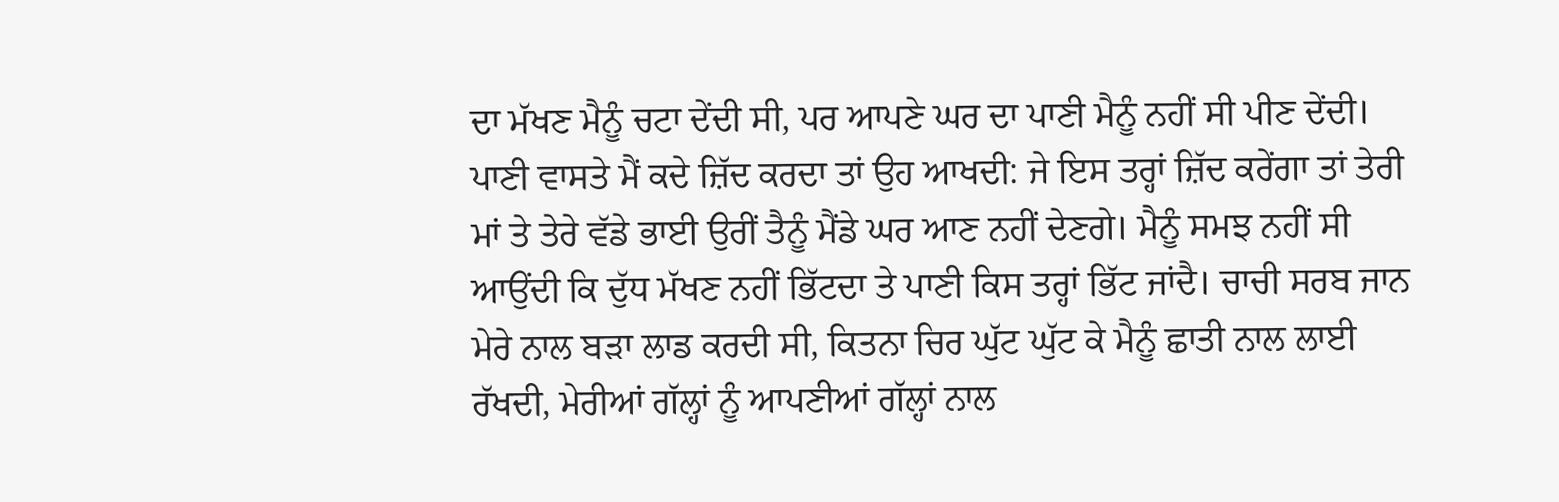ਦਾ ਮੱਖਣ ਮੈਨੂੰ ਚਟਾ ਦੇਂਦੀ ਸੀ, ਪਰ ਆਪਣੇ ਘਰ ਦਾ ਪਾਣੀ ਮੈਨੂੰ ਨਹੀਂ ਸੀ ਪੀਣ ਦੇਂਦੀ। ਪਾਣੀ ਵਾਸਤੇ ਮੈਂ ਕਦੇ ਜ਼ਿੱਦ ਕਰਦਾ ਤਾਂ ਉਹ ਆਖਦੀ: ਜੇ ਇਸ ਤਰ੍ਹਾਂ ਜ਼ਿੱਦ ਕਰੇਂਗਾ ਤਾਂ ਤੇਰੀ ਮਾਂ ਤੇ ਤੇਰੇ ਵੱਡੇ ਭਾਈ ਉਰੀਂ ਤੈਨੂੰ ਮੈਂਡੇ ਘਰ ਆਣ ਨਹੀਂ ਦੇਣਗੇ। ਮੈਨੂੰ ਸਮਝ ਨਹੀਂ ਸੀ ਆਉਂਦੀ ਕਿ ਦੁੱਧ ਮੱਖਣ ਨਹੀਂ ਭਿੱਟਦਾ ਤੇ ਪਾਣੀ ਕਿਸ ਤਰ੍ਹਾਂ ਭਿੱਟ ਜਾਂਦੈ। ਚਾਚੀ ਸਰਬ ਜਾਨ ਮੇਰੇ ਨਾਲ ਬੜਾ ਲਾਡ ਕਰਦੀ ਸੀ, ਕਿਤਨਾ ਚਿਰ ਘੁੱਟ ਘੁੱਟ ਕੇ ਮੈਨੂੰ ਛਾਤੀ ਨਾਲ ਲਾਈ ਰੱਖਦੀ, ਮੇਰੀਆਂ ਗੱਲ੍ਹਾਂ ਨੂੰ ਆਪਣੀਆਂ ਗੱਲ੍ਹਾਂ ਨਾਲ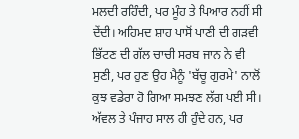ਮਲਦੀ ਰਹਿੰਦੀ, ਪਰ ਮੂੰਹ ਤੇ ਪਿਆਰ ਨਹੀਂ ਸੀ ਦੇਂਦੀ। ਅਹਿਮਦ ਸ਼ਾਹ ਪਾਸੋਂ ਪਾਣੀ ਦੀ ਗੜਵੀ ਭਿੱਟਣ ਦੀ ਗੱਲ ਚਾਚੀ ਸਰਬ ਜਾਨ ਨੇ ਵੀ ਸੁਣੀ, ਪਰ ਹੁਣ ਉਹ ਮੈਨੂੰ 'ਬੱਚੂ ਗੁਰਮੇ' ਨਾਲੋਂ ਕੁਝ ਵਡੇਰਾ ਹੋ ਗਿਆ ਸਮਝਣ ਲੱਗ ਪਈ ਸੀ।
ਅੱਵਲ ਤੇ ਪੰਜਾਹ ਸਾਲ ਹੀ ਹੁੰਦੇ ਹਨ, ਪਰ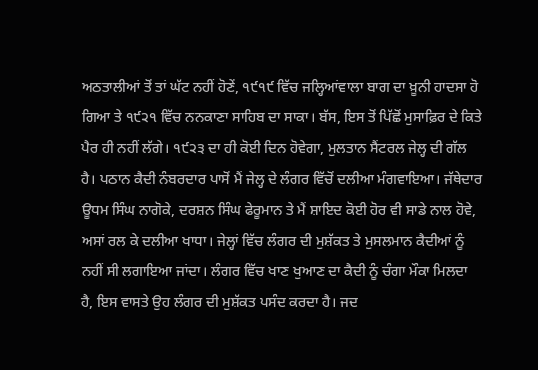ਅਠਤਾਲੀਆਂ ਤੋਂ ਤਾਂ ਘੱਟ ਨਹੀਂ ਹੋਣੇਂ, ੧੯੧੯ ਵਿੱਚ ਜਲ੍ਹਿਆਂਵਾਲਾ ਬਾਗ ਦਾ ਖ਼ੂਨੀ ਹਾਦਸਾ ਹੋ ਗਿਆ ਤੇ ੧੯੨੧ ਵਿੱਚ ਨਨਕਾਣਾ ਸਾਹਿਬ ਦਾ ਸਾਕਾ। ਬੱਸ, ਇਸ ਤੋਂ ਪਿੱਛੋਂ ਮੁਸਾਫ਼ਿਰ ਦੇ ਕਿਤੇ ਪੈਰ ਹੀ ਨਹੀਂ ਲੱਗੇ। ੧੯੨੩ ਦਾ ਹੀ ਕੋਈ ਦਿਨ ਹੋਵੇਗਾ, ਮੁਲਤਾਨ ਸੈਂਟਰਲ ਜੇਲ੍ਹ ਦੀ ਗੱਲ ਹੈ। ਪਠਾਨ ਕੈਦੀ ਨੰਬਰਦਾਰ ਪਾਸੋਂ ਮੈਂ ਜੇਲ੍ਹ ਦੇ ਲੰਗਰ ਵਿੱਚੋਂ ਦਲੀਆ ਮੰਗਵਾਇਆ। ਜੱਥੇਦਾਰ ਊਧਮ ਸਿੰਘ ਨਾਗੋਕੇ, ਦਰਸ਼ਨ ਸਿੰਘ ਫੇਰੂਮਾਨ ਤੇ ਮੈਂ ਸ਼ਾਇਦ ਕੋਈ ਹੋਰ ਵੀ ਸਾਡੇ ਨਾਲ ਹੋਵੇ, ਅਸਾਂ ਰਲ ਕੇ ਦਲੀਆ ਖਾਧਾ। ਜੇਲ੍ਹਾਂ ਵਿੱਚ ਲੰਗਰ ਦੀ ਮੁਸ਼ੱਕਤ ਤੇ ਮੁਸਲਮਾਨ ਕੈਦੀਆਂ ਨੂੰ ਨਹੀਂ ਸੀ ਲਗਾਇਆ ਜਾਂਦਾ। ਲੰਗਰ ਵਿੱਚ ਖਾਣ ਖੁਆਣ ਦਾ ਕੈਦੀ ਨੂੰ ਚੰਗਾ ਮੌਕਾ ਮਿਲਦਾ ਹੈ, ਇਸ ਵਾਸਤੇ ਉਹ ਲੰਗਰ ਦੀ ਮੁਸ਼ੱਕਤ ਪਸੰਦ ਕਰਦਾ ਹੈ। ਜਦ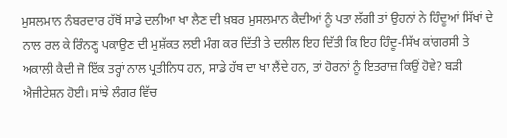ਮੁਸਲਮਾਨ ਨੰਬਰਦਾਰ ਹੱਥੋਂ ਸਾਡੇ ਦਲੀਆ ਖਾ ਲੈਣ ਦੀ ਖ਼ਬਰ ਮੁਸਲਮਾਨ ਕੈਦੀਆਂ ਨੂੰ ਪਤਾ ਲੱਗੀ ਤਾਂ ਉਹਨਾਂ ਨੇ ਹਿੰਦੂਆਂ ਸਿੱਖਾਂ ਦੇ ਨਾਲ ਰਲ ਕੇ ਰਿੰਨਣ੍ਹ ਪਕਾਉਣ ਦੀ ਮੁਸ਼ੱਕਤ ਲਈ ਮੰਗ ਕਰ ਦਿੱਤੀ ਤੇ ਦਲੀਲ ਇਹ ਦਿੱਤੀ ਕਿ ਇਹ ਹਿੰਦੂ-ਸਿੱਖ ਕਾਂਗਰਸੀ ਤੇ ਅਕਾਲੀ ਕੈਦੀ ਜੋ ਇੱਕ ਤਰ੍ਹਾਂ ਨਾਲ ਪ੍ਰਤੀਨਿਧ ਹਨ, ਸਾਡੇ ਹੱਥ ਦਾ ਖਾ ਲੈਂਦੇ ਹਨ, ਤਾਂ ਹੋਰਨਾਂ ਨੂੰ ਇਤਰਾਜ਼ ਕਿਉਂ ਹੋਵੇ? ਬੜੀ ਐਜੀਟੇਸ਼ਨ ਹੋਈ। ਸਾਂਝੇ ਲੰਗਰ ਵਿੱਚ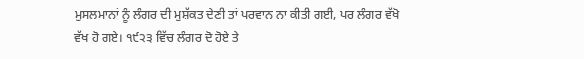ਮੁਸਲਮਾਨਾਂ ਨੂੰ ਲੰਗਰ ਦੀ ਮੁਸ਼ੱਕਤ ਦੇਣੀ ਤਾਂ ਪਰਵਾਨ ਨਾ ਕੀਤੀ ਗਈ, ਪਰ ਲੰਗਰ ਵੱਖੋ ਵੱਖ ਹੋ ਗਏ। ੧੯੨੩ ਵਿੱਚ ਲੰਗਰ ਦੋ ਹੋਏ ਤੇ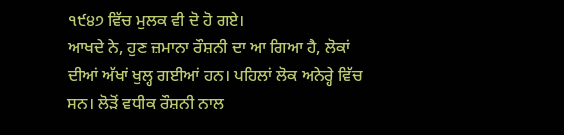੧੯੪੭ ਵਿੱਚ ਮੁਲਕ ਵੀ ਦੋ ਹੋ ਗਏ।
ਆਖਦੇ ਨੇ, ਹੁਣ ਜ਼ਮਾਨਾ ਰੌਸ਼ਨੀ ਦਾ ਆ ਗਿਆ ਹੈ, ਲੋਕਾਂ ਦੀਆਂ ਅੱਖਾਂ ਖੁਲ੍ਹ ਗਈਆਂ ਹਨ। ਪਹਿਲਾਂ ਲੋਕ ਅਨੇਰ੍ਹੇ ਵਿੱਚ ਸਨ। ਲੋੜੋਂ ਵਧੀਕ ਰੌਸ਼ਨੀ ਨਾਲ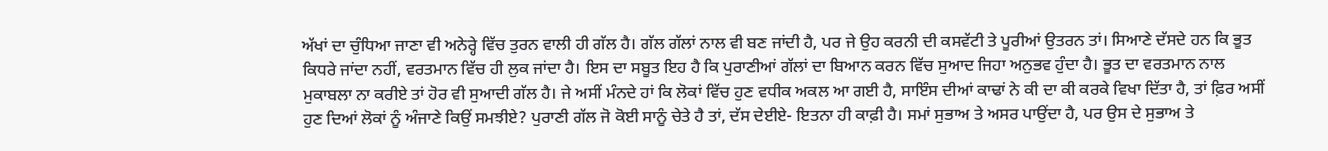ਅੱਖਾਂ ਦਾ ਚੁੰਧਿਆ ਜਾਣਾ ਵੀ ਅਨੇਰ੍ਹੇ ਵਿੱਚ ਤੁਰਨ ਵਾਲੀ ਹੀ ਗੱਲ ਹੈ। ਗੱਲ ਗੱਲਾਂ ਨਾਲ ਵੀ ਬਣ ਜਾਂਦੀ ਹੈ, ਪਰ ਜੇ ਉਹ ਕਰਨੀ ਦੀ ਕਸਵੱਟੀ ਤੇ ਪੂਰੀਆਂ ਉਤਰਨ ਤਾਂ। ਸਿਆਣੇ ਦੱਸਦੇ ਹਨ ਕਿ ਭੂਤ ਕਿਧਰੇ ਜਾਂਦਾ ਨਹੀਂ, ਵਰਤਮਾਨ ਵਿੱਚ ਹੀ ਲੁਕ ਜਾਂਦਾ ਹੈ। ਇਸ ਦਾ ਸਬੂਤ ਇਹ ਹੈ ਕਿ ਪੁਰਾਣੀਆਂ ਗੱਲਾਂ ਦਾ ਬਿਆਨ ਕਰਨ ਵਿੱਚ ਸੁਆਦ ਜਿਹਾ ਅਨੁਭਵ ਹੁੰਦਾ ਹੈ। ਭੂਤ ਦਾ ਵਰਤਮਾਨ ਨਾਲ ਮੁਕਾਬਲਾ ਨਾ ਕਰੀਏ ਤਾਂ ਹੋਰ ਵੀ ਸੁਆਦੀ ਗੱਲ ਹੈ। ਜੇ ਅਸੀਂ ਮੰਨਦੇ ਹਾਂ ਕਿ ਲੋਕਾਂ ਵਿੱਚ ਹੁਣ ਵਧੀਕ ਅਕਲ ਆ ਗਈ ਹੈ, ਸਾਇੰਸ ਦੀਆਂ ਕਾਢਾਂ ਨੇ ਕੀ ਦਾ ਕੀ ਕਰਕੇ ਵਿਖਾ ਦਿੱਤਾ ਹੈ, ਤਾਂ ਫ਼ਿਰ ਅਸੀਂ ਹੁਣ ਦਿਆਂ ਲੋਕਾਂ ਨੂੰ ਅੰਜਾਣੇ ਕਿਉਂ ਸਮਝੀਏ? ਪੁਰਾਣੀ ਗੱਲ ਜੋ ਕੋਈ ਸਾਨੂੰ ਚੇਤੇ ਹੈ ਤਾਂ, ਦੱਸ ਦੇਈਏ- ਇਤਨਾ ਹੀ ਕਾਫ਼ੀ ਹੈ। ਸਮਾਂ ਸੁਭਾਅ ਤੇ ਅਸਰ ਪਾਉਂਦਾ ਹੈ, ਪਰ ਉਸ ਦੇ ਸੁਭਾਅ ਤੇ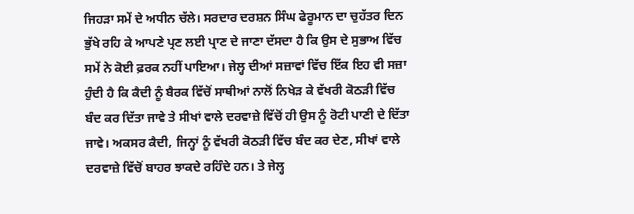ਜਿਹੜਾ ਸਮੇਂ ਦੇ ਅਧੀਨ ਚੱਲੇ। ਸਰਦਾਰ ਦਰਸ਼ਨ ਸਿੰਘ ਫੇਰੂਮਾਨ ਦਾ ਚੁਹੱਤਰ ਦਿਨ ਭੁੱਖੇ ਰਹਿ ਕੇ ਆਪਣੇ ਪ੍ਰਣ ਲਈ ਪ੍ਰਾਣ ਦੇ ਜਾਣਾ ਦੱਸਦਾ ਹੈ ਕਿ ਉਸ ਦੇ ਸੁਭਾਅ ਵਿੱਚ ਸਮੇਂ ਨੇ ਕੋਈ ਫ਼ਰਕ ਨਹੀਂ ਪਾਇਆ। ਜੇਲ੍ਹ ਦੀਆਂ ਸਜ਼ਾਵਾਂ ਵਿੱਚ ਇੱਕ ਇਹ ਵੀ ਸਜ਼ਾ ਹੁੰਦੀ ਹੈ ਕਿ ਕੈਦੀ ਨੂੰ ਬੈਰਕ ਵਿੱਚੋਂ ਸਾਥੀਆਂ ਨਾਲੋਂ ਨਿਖੇੜ ਕੇ ਵੱਖਰੀ ਕੋਠੜੀ ਵਿੱਚ ਬੰਦ ਕਰ ਦਿੱਤਾ ਜਾਵੇ ਤੇ ਸੀਖਾਂ ਵਾਲੇ ਦਰਵਾਜ਼ੇ ਵਿੱਚੋਂ ਹੀ ਉਸ ਨੂੰ ਰੋਟੀ ਪਾਣੀ ਦੇ ਦਿੱਤਾ ਜਾਵੇ। ਅਕਸਰ ਕੈਦੀ, ਜਿਨ੍ਹਾਂ ਨੂੰ ਵੱਖਰੀ ਕੋਠੜੀ ਵਿੱਚ ਬੰਦ ਕਰ ਦੇਣ, ਸੀਖਾਂ ਵਾਲੇ ਦਰਵਾਜ਼ੇ ਵਿੱਚੋਂ ਬਾਹਰ ਝਾਕਦੇ ਰਹਿੰਦੇ ਹਨ। ਤੇ ਜੇਲ੍ਹ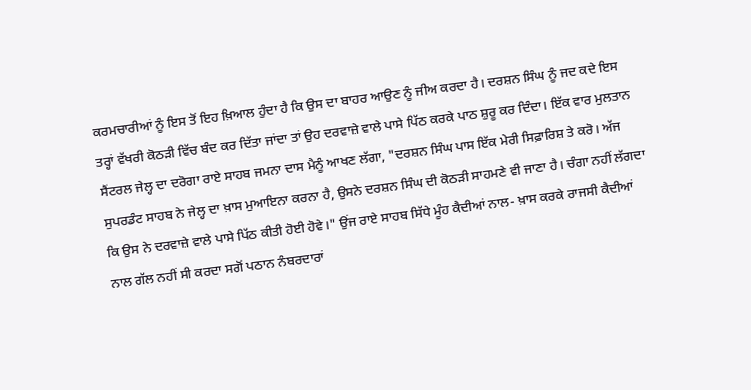ਕਰਮਚਾਰੀਆਂ ਨੂੰ ਇਸ ਤੋਂ ਇਹ ਖ਼ਿਆਲ ਹੁੰਦਾ ਹੈ ਕਿ ਉਸ ਦਾ ਬਾਹਰ ਆਉਣ ਨੂੰ ਜੀਅ ਕਰਦਾ ਹੈ। ਦਰਸ਼ਨ ਸਿੰਘ ਨੂੰ ਜਦ ਕਦੇ ਇਸ ਤਰ੍ਹਾਂ ਵੱਖਰੀ ਕੋਠੜੀ ਵਿੱਚ ਬੰਦ ਕਰ ਦਿੱਤਾ ਜਾਂਦਾ ਤਾਂ ਉਹ ਦਰਵਾਜ਼ੇ ਵਾਲੇ ਪਾਸੇ ਪਿੱਠ ਕਰਕੇ ਪਾਠ ਸ਼ੁਰੂ ਕਰ ਦਿੰਦਾ। ਇੱਕ ਵਾਰ ਮੁਲਤਾਨ ਸੈਂਟਰਲ ਜੇਲ੍ਹ ਦਾ ਦਰੋਗਾ ਰਾਏ ਸਾਹਬ ਜਮਨਾ ਦਾਸ ਮੈਨੂੰ ਆਖਣ ਲੱਗਾ, "ਦਰਸ਼ਨ ਸਿੰਘ ਪਾਸ ਇੱਕ ਮੇਰੀ ਸਿਫ਼ਾਰਿਸ਼ ਤੇ ਕਰੋ। ਅੱਜ ਸੁਪਰਡੰਟ ਸਾਹਬ ਨੇ ਜੇਲ੍ਹ ਦਾ ਖ਼ਾਸ ਮੁਆਇਨਾ ਕਰਨਾ ਹੈ, ਉਸਨੇ ਦਰਸ਼ਨ ਸਿੰਘ ਦੀ ਕੋਠੜੀ ਸਾਹਮਣੇ ਵੀ ਜਾਣਾ ਹੈ। ਚੰਗਾ ਨਹੀਂ ਲੱਗਦਾ ਕਿ ਉਸ ਨੇ ਦਰਵਾਜ਼ੇ ਵਾਲੇ ਪਾਸੇ ਪਿੱਠ ਕੀਤੀ ਹੋਈ ਹੋਵੇ।" ਉਂਜ ਰਾਏ ਸਾਹਬ ਸਿੱਧੇ ਮੂੰਹ ਕੈਦੀਆਂ ਨਾਲ- ਖ਼ਾਸ ਕਰਕੇ ਰਾਜਸੀ ਕੈਦੀਆਂ ਨਾਲ ਗੱਲ ਨਹੀਂ ਸੀ ਕਰਦਾ ਸਗੋਂ ਪਠਾਨ ਨੰਬਰਦਾਰਾਂ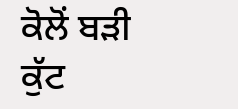ਕੋਲੋਂ ਬੜੀ ਕੁੱਟ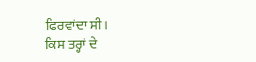ਫਿਰਵਾਂਦਾ ਸੀ।
ਕਿਸ ਤਰ੍ਹਾਂ ਦੇ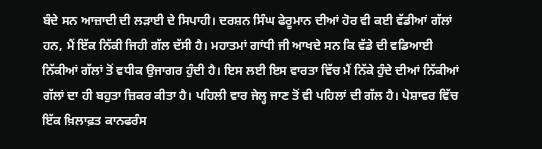ਬੰਦੇ ਸਨ ਆਜ਼ਾਦੀ ਦੀ ਲੜਾਈ ਦੇ ਸਿਪਾਹੀ। ਦਰਸ਼ਨ ਸਿੰਘ ਫੇਰੂਮਾਨ ਦੀਆਂ ਹੋਰ ਵੀ ਕਈ ਵੱਡੀਆਂ ਗੱਲਾਂ ਹਨ, ਮੈਂ ਇੱਕ ਨਿੱਕੀ ਜਿਹੀ ਗੱਲ ਦੱਸੀ ਹੈ। ਮਹਾਤਮਾਂ ਗਾਂਧੀ ਜੀ ਆਖਦੇ ਸਨ ਕਿ ਵੱਡੇ ਦੀ ਵਡਿਆਈ ਨਿੱਕੀਆਂ ਗੱਲਾਂ ਤੋਂ ਵਧੀਕ ਉਜਾਗਰ ਹੁੰਦੀ ਹੈ। ਇਸ ਲਈ ਇਸ ਵਾਰਤਾ ਵਿੱਚ ਮੈਂ ਨਿੱਕੇ ਹੁੰਦੇ ਦੀਆਂ ਨਿੱਕੀਆਂ ਗੱਲਾਂ ਦਾ ਹੀ ਬਹੁਤਾ ਜ਼ਿਕਰ ਕੀਤਾ ਹੈ। ਪਹਿਲੀ ਵਾਰ ਜੇਲ੍ਹ ਜਾਣ ਤੋਂ ਵੀ ਪਹਿਲਾਂ ਦੀ ਗੱਲ ਹੈ। ਪੇਸ਼ਾਵਰ ਵਿੱਚ ਇੱਕ ਖ਼ਿਲਾਫ਼ਤ ਕਾਨਫਰੰਸ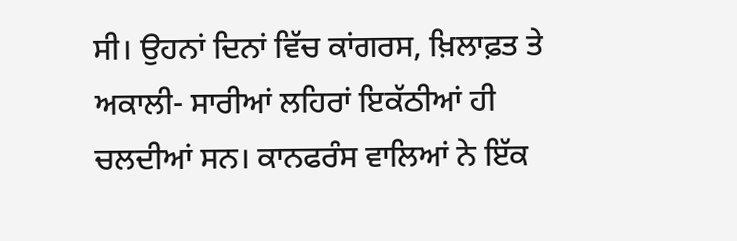ਸੀ। ਉਹਨਾਂ ਦਿਨਾਂ ਵਿੱਚ ਕਾਂਗਰਸ, ਖ਼ਿਲਾਫ਼ਤ ਤੇ ਅਕਾਲੀ- ਸਾਰੀਆਂ ਲਹਿਰਾਂ ਇਕੱਠੀਆਂ ਹੀ ਚਲਦੀਆਂ ਸਨ। ਕਾਨਫਰੰਸ ਵਾਲਿਆਂ ਨੇ ਇੱਕ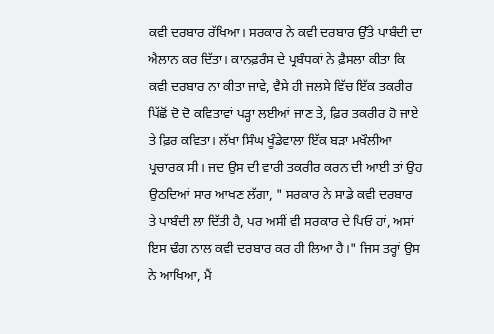ਕਵੀ ਦਰਬਾਰ ਰੱਖਿਆ। ਸਰਕਾਰ ਨੇ ਕਵੀ ਦਰਬਾਰ ਉੱਤੇ ਪਾਬੰਦੀ ਦਾ ਐਲਾਨ ਕਰ ਦਿੱਤਾ। ਕਾਨਫ਼ਰੰਸ ਦੇ ਪ੍ਰਬੰਧਕਾਂ ਨੇ ਫ਼ੈਸਲਾ ਕੀਤਾ ਕਿ ਕਵੀ ਦਰਬਾਰ ਨਾ ਕੀਤਾ ਜਾਵੇ, ਵੈਸੇ ਹੀ ਜਲਸੇ ਵਿੱਚ ਇੱਕ ਤਕਰੀਰ ਪਿੱਛੋਂ ਦੋ ਦੋ ਕਵਿਤਾਵਾਂ ਪੜ੍ਹਾ ਲਈਆਂ ਜਾਣ ਤੇ, ਫ਼ਿਰ ਤਕਰੀਰ ਹੋ ਜਾਏ ਤੇ ਫ਼ਿਰ ਕਵਿਤਾ। ਲੱਖਾ ਸਿੰਘ ਖੂੰਡੇਵਾਲਾ ਇੱਕ ਬੜਾ ਮਖੌਲੀਆ ਪ੍ਰਚਾਰਕ ਸੀ। ਜਦ ਉਸ ਦੀ ਵਾਰੀ ਤਕਰੀਰ ਕਰਨ ਦੀ ਆਈ ਤਾਂ ਉਹ ਉਠਦਿਆਂ ਸਾਰ ਆਖਣ ਲੱਗਾ, " ਸਰਕਾਰ ਨੇ ਸਾਡੇ ਕਵੀ ਦਰਬਾਰ ਤੇ ਪਾਬੰਦੀ ਲਾ ਦਿੱਤੀ ਹੈ, ਪਰ ਅਸੀਂ ਵੀ ਸਰਕਾਰ ਦੇ ਪਿਓ ਹਾਂ, ਅਸਾਂ ਇਸ ਢੰਗ ਨਾਲ ਕਵੀ ਦਰਬਾਰ ਕਰ ਹੀ ਲਿਆ ਹੈ।" ਜਿਸ ਤਰ੍ਹਾਂ ਉਸ ਨੇ ਆਖਿਆ, ਮੈਂ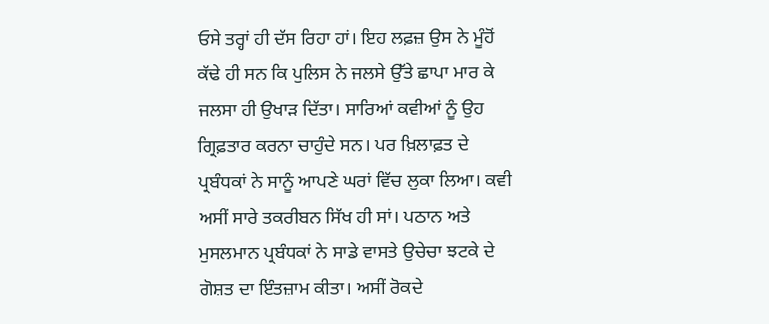ਓਸੇ ਤਰ੍ਹਾਂ ਹੀ ਦੱਸ ਰਿਹਾ ਹਾਂ। ਇਹ ਲਫ਼ਜ਼ ਉਸ ਨੇ ਮੂੰਹੋਂ ਕੱਢੇ ਹੀ ਸਨ ਕਿ ਪੁਲਿਸ ਨੇ ਜਲਸੇ ਉੱਤੇ ਛਾਪਾ ਮਾਰ ਕੇ ਜਲਸਾ ਹੀ ਉਖਾੜ ਦਿੱਤਾ। ਸਾਰਿਆਂ ਕਵੀਆਂ ਨੂੰ ਉਹ ਗ੍ਰਿਫ਼ਤਾਰ ਕਰਨਾ ਚਾਹੁੰਦੇ ਸਨ। ਪਰ ਖ਼ਿਲਾਫ਼ਤ ਦੇ ਪ੍ਰਬੰਧਕਾਂ ਨੇ ਸਾਨੂੰ ਆਪਣੇ ਘਰਾਂ ਵਿੱਚ ਲੁਕਾ ਲਿਆ। ਕਵੀ ਅਸੀਂ ਸਾਰੇ ਤਕਰੀਬਨ ਸਿੱਖ ਹੀ ਸਾਂ। ਪਠਾਨ ਅਤੇ ਮੁਸਲਮਾਨ ਪ੍ਰਬੰਧਕਾਂ ਨੇ ਸਾਡੇ ਵਾਸਤੇ ਉਚੇਚਾ ਝਟਕੇ ਦੇ ਗੋਸ਼ਤ ਦਾ ਇੰਤਜ਼ਾਮ ਕੀਤਾ। ਅਸੀਂ ਰੋਕਦੇ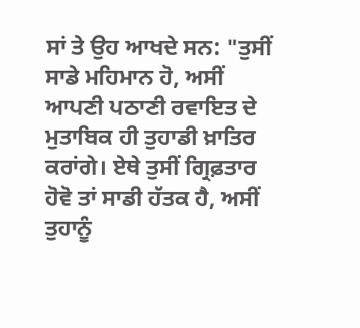ਸਾਂ ਤੇ ਉਹ ਆਖਦੇ ਸਨ: "ਤੁਸੀਂ ਸਾਡੇ ਮਹਿਮਾਨ ਹੋ, ਅਸੀਂ ਆਪਣੀ ਪਠਾਣੀ ਰਵਾਇਤ ਦੇ ਮੁਤਾਬਿਕ ਹੀ ਤੁਹਾਡੀ ਖ਼ਾਤਿਰ ਕਰਾਂਗੇ। ਏਥੇ ਤੁਸੀਂ ਗ੍ਰਿਫ਼ਤਾਰ ਹੋਵੋ ਤਾਂ ਸਾਡੀ ਹੱਤਕ ਹੈ, ਅਸੀਂ ਤੁਹਾਨੂੰ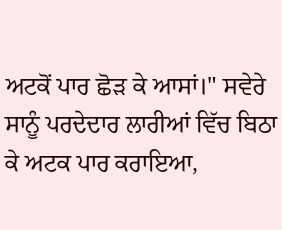ਅਟਕੋਂ ਪਾਰ ਛੋੜ ਕੇ ਆਸਾਂ।" ਸਵੇਰੇ ਸਾਨੂੰ ਪਰਦੇਦਾਰ ਲਾਰੀਆਂ ਵਿੱਚ ਬਿਠਾ ਕੇ ਅਟਕ ਪਾਰ ਕਰਾਇਆ,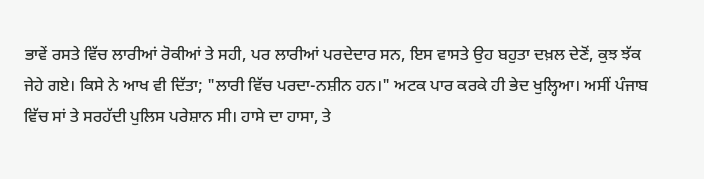ਭਾਵੇਂ ਰਸਤੇ ਵਿੱਚ ਲਾਰੀਆਂ ਰੋਕੀਆਂ ਤੇ ਸਹੀ, ਪਰ ਲਾਰੀਆਂ ਪਰਦੇਦਾਰ ਸਨ, ਇਸ ਵਾਸਤੇ ਉਹ ਬਹੁਤਾ ਦਖ਼ਲ ਦੇਣੋਂ, ਕੁਝ ਝੱਕ ਜੇਹੇ ਗਏ। ਕਿਸੇ ਨੇ ਆਖ ਵੀ ਦਿੱਤਾ; "ਲਾਰੀ ਵਿੱਚ ਪਰਦਾ-ਨਸ਼ੀਨ ਹਨ।" ਅਟਕ ਪਾਰ ਕਰਕੇ ਹੀ ਭੇਦ ਖੁਲ੍ਹਿਆ। ਅਸੀਂ ਪੰਜਾਬ ਵਿੱਚ ਸਾਂ ਤੇ ਸਰਹੱਦੀ ਪੁਲਿਸ ਪਰੇਸ਼ਾਨ ਸੀ। ਹਾਸੇ ਦਾ ਹਾਸਾ, ਤੇ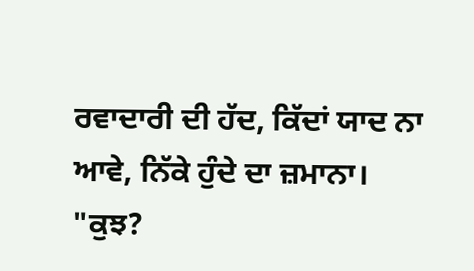ਰਵਾਦਾਰੀ ਦੀ ਹੱਦ, ਕਿੱਦਾਂ ਯਾਦ ਨਾ ਆਵੇ, ਨਿੱਕੇ ਹੁੰਦੇ ਦਾ ਜ਼ਮਾਨਾ।
"ਕੁਝ?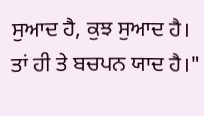ਸੁਆਦ ਹੈ, ਕੁਝ ਸੁਆਦ ਹੈ।
ਤਾਂ ਹੀ ਤੇ ਬਚਪਨ ਯਾਦ ਹੈ।"